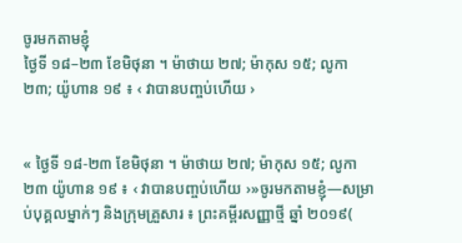ចូរមកតាមខ្ញុំ
ថ្ងៃទី ១៨–២៣ ខែមិថុនា ។ ម៉ាថាយ ២៧; ម៉ាកុស ១៥; លូកា ២៣; យ៉ូហាន ១៩ ៖ ‹ វាបានបញ្ចប់ហើយ ›


« ថ្ងៃទី ១៨-២៣ ខែមិថុនា ។ ម៉ាថាយ ២៧; ម៉ាកុស ១៥; លូកា ២៣ យ៉ូហាន ១៩ ៖ ‹ វាបានបញ្ចប់ហើយ ›»ចូរមកតាមខ្ញុំ—សម្រាប់បុគ្គលម្នាក់ៗ និងក្រុមគ្រួសារ ៖ ព្រះគម្ពីរសញ្ញាថ្មី ឆ្នាំ ២០១៩(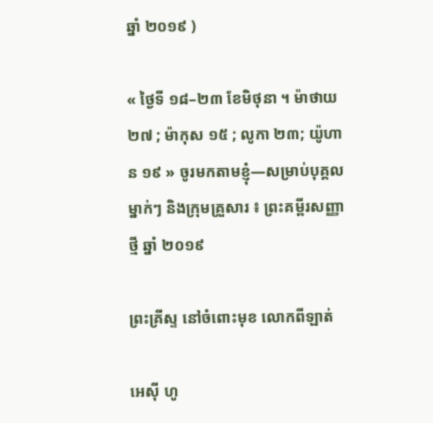ឆ្នាំ ២០១៩ )

« ថ្ងៃទី ១៨–២៣ ខែមិថុនា ។ ម៉ាថាយ ២៧ ; ម៉ាកុស ១៥ ; លូកា ២៣; យ៉ូហាន ១៩ » ចូរមកតាមខ្ញុំ—សម្រាប់បុគ្គលម្នាក់ៗ និងក្រុមគ្រួសារ ៖ ព្រះគម្ពីរសញ្ញាថ្មី ឆ្នាំ ២០១៩

ព្រះគ្រីស្ទ នៅចំពោះមុខ លោកពីឡាត់

អេស៊ី ហូ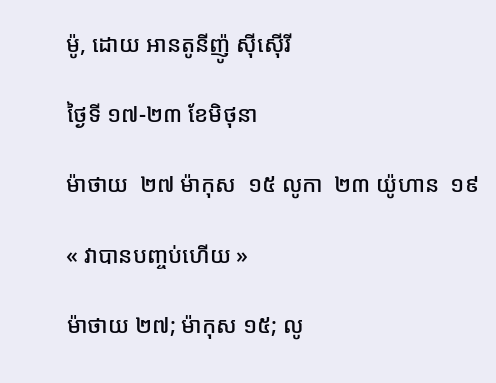ម៉ូ, ដោយ អានតូនីញ៉ូ ស៊ីស៊ើរី

ថ្ងៃទី ១៧-២៣ ខែមិថុនា

ម៉ាថាយ  ២៧ ម៉ាកុស  ១៥ លូកា  ២៣ យ៉ូហាន  ១៩

« វាបានបញ្ចប់ហើយ »

ម៉ាថាយ ២៧; ម៉ាកុស ១៥; លូ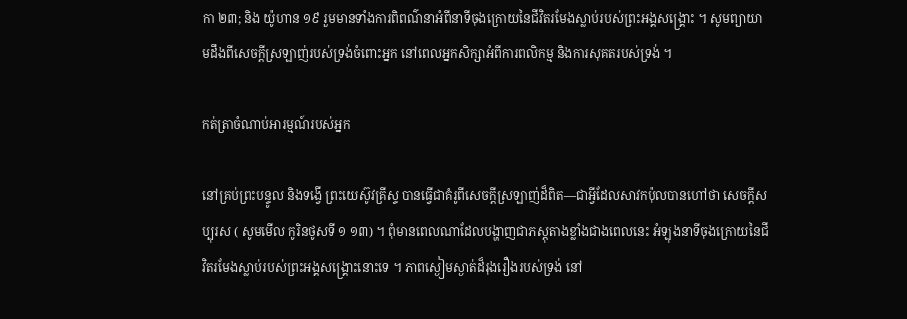កា ២៣; និង យ៉ូហាន ១៩ រួមមានទាំងការពិពណ៌នាអំពីនាទីចុងក្រោយនៃជីវិតរមែងស្លាប់របស់ព្រះអង្គសង្គ្រោះ ។ សូមព្យាយាមដឹងពីសេចក្ដីស្រឡាញ់របស់ទ្រង់ចំពោះអ្នក នៅពេលអ្នកសិក្សាអំពីការពលិកម្ម និងការសុគតរបស់ទ្រង់ ។

កត់ត្រាចំណាប់អារម្មណ៍របស់អ្នក

នៅគ្រប់ព្រះបន្ទូល និងទង្វើ ព្រះយេស៊ូវគ្រីស្ទ បានធ្វើជាគំរូពីសេចក្ដីស្រឡាញ់ដ៏ពិត—ជាអ្វីដែលសាវកប៉ុលបានហៅថា សេចក្តីសប្បុរស ( សូមមើល កូរិនថូសទី ១ ១៣) ។ ពុំមានពេលណាដែលបង្ហាញជាភស្ដុតាងខ្លាំងជាងពេលនេះ អំឡុងនាទីចុងក្រោយនៃជីវិតរមែងស្លាប់របស់ព្រះអង្គសង្គ្រោះនោះទេ ។ ភាពស្ងៀមស្ងាត់ដ៏រុងរឿងរបស់ទ្រង់ នៅ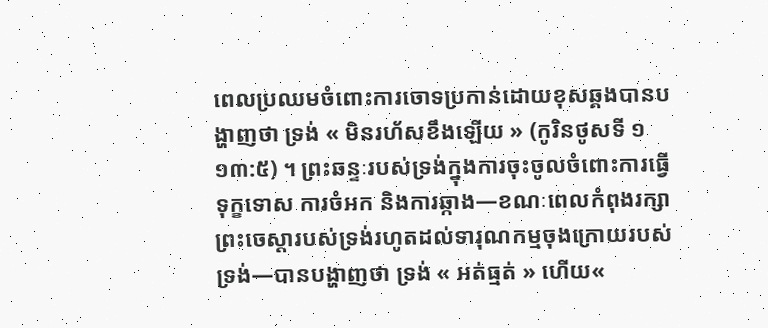ពេលប្រឈមចំពោះការចោទប្រកាន់ដោយខុសឆ្គងបានបង្ហាញថា ទ្រង់ « មិនរហ័សខឹងឡើយ » (កូរិនថូសទី ១  ១៣:៥) ។ ព្រះឆន្ទៈរបស់ទ្រង់ក្នុងការចុះចូលចំពោះការធ្វើទុក្ខទោស ការចំអក និងការឆ្កាង—ខណៈពេលកំពុងរក្សាព្រះចេស្ដារបស់ទ្រង់រហូតដល់ទារុណកម្មចុងក្រោយរបស់ទ្រង់—បានបង្ហាញថា ទ្រង់ « អត់ធ្មត់ » ហើយ«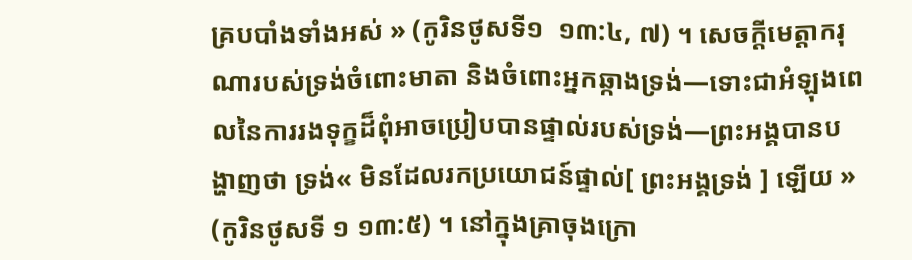គ្របបាំងទាំងអស់ » (កូរិនថូសទី១  ១៣:៤, ៧) ។ សេចក្តីមេត្តាករុណារបស់ទ្រង់ចំពោះមាតា និងចំពោះអ្នកឆ្កាងទ្រង់—ទោះជាអំឡុងពេលនៃការរងទុក្ខដ៏ពុំអាចប្រៀបបានផ្ទាល់របស់ទ្រង់—ព្រះអង្គបានបង្ហាញថា ទ្រង់« មិនដែលរកប្រយោជន៍ផ្ទាល់[ ព្រះអង្គទ្រង់ ] ឡើយ » (កូរិនថូសទី ១ ១៣:៥) ។ នៅក្នុងគ្រាចុងក្រោ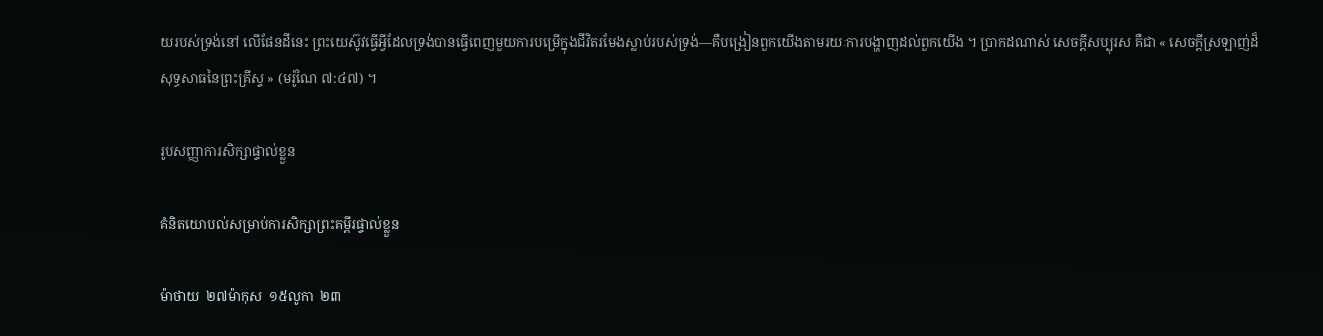យរបស់ទ្រង់នៅ លើផែនដីនេះ ព្រះយេស៊ូវធ្វើអ្វីដែលទ្រង់បានធ្វើពេញមួយការបម្រើក្នុងជីវិតរមែងស្លាប់របស់ទ្រង់—គឺបង្រៀនពួកយើងតាមរយៈការបង្ហាញដល់ពួកយើង ។ ប្រាកដណាស់ សេចក្តីសប្បុរស គឺជា « សេចក្ដីស្រឡាញ់ដ៏សុទ្ធសាធនៃព្រះគ្រីស្ទ » (មរ៉ូណៃ ៧:៤៧) ។

រូបសញ្ញាការសិក្សាផ្ទាល់ខ្លួន

គំនិតយោបល់សម្រាប់ការសិក្សាព្រះគម្ពីរផ្ទាល់ខ្លួន

ម៉ាថាយ  ២៧ម៉ាកុស  ១៥លូកា  ២៣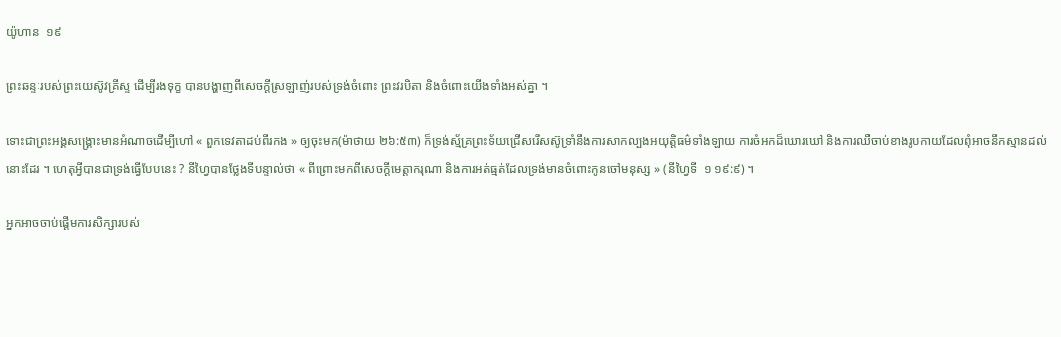យ៉ូហាន  ១៩

ព្រះឆន្ទៈរបស់ព្រះយេស៊ូវគ្រីស្ទ ដើម្បីរងទុក្ខ បានបង្ហាញពីសេចក្ដីស្រឡាញ់របស់ទ្រង់ចំពោះ ព្រះវរបិតា និងចំពោះយើងទាំងអស់គ្នា ។

ទោះជាព្រះអង្គសង្គ្រោះមានអំណាចដើម្បីហៅ « ពួកទេវតាដប់ពីរកង » ឲ្យចុះមក(ម៉ាថាយ ២៦:៥៣) ក៏ទ្រង់ស្ម័គ្រព្រះទ័យជ្រើសរើសស៊ូទ្រាំនឹងការសាកល្បងអយុត្តិធម៌ទាំងឡាយ ការចំអកដ៏ឃោរឃៅ និងការឈឺចាប់ខាងរូបកាយដែលពុំអាចនឹកស្មានដល់នោះដែរ ។ ហេតុអ្វីបានជាទ្រង់ធ្វើបែបនេះ ? នីហ្វៃបានថ្លែងទីបន្ទាល់ថា « ពីព្រោះមកពីសេចក្ដីមេត្តាករុណា និងការអត់ធ្មត់ដែលទ្រង់មានចំពោះកូនចៅមនុស្ស » (នីហ្វៃទី  ១ ១៩:៩) ។

អ្នកអាចចាប់ផ្ដើមការសិក្សារបស់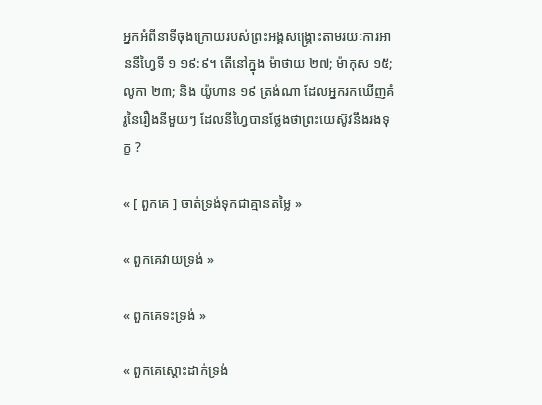អ្នកអំពីនាទីចុងក្រោយរបស់ព្រះអង្គសង្គ្រោះតាមរយៈការអាននីហ្វៃទី ១ ១៩:៩។ តើនៅក្នុង ម៉ាថាយ ២៧; ម៉ាកុស ១៥; លូកា ២៣; និង យ៉ូហាន ១៩ ត្រង់ណា ដែលអ្នករកឃើញគំរូនៃរឿងនីមួយៗ ដែលនីហ្វៃបានថ្លែងថាព្រះយេស៊ូវនឹងរងទុក្ខ ?

« [ ពួកគេ ] ចាត់ទ្រង់ទុកជាគ្មានតម្លៃ »

« ពួកគេវាយទ្រង់ »

« ពួកគេទះទ្រង់ »

« ពួកគេស្ដោះដាក់ទ្រង់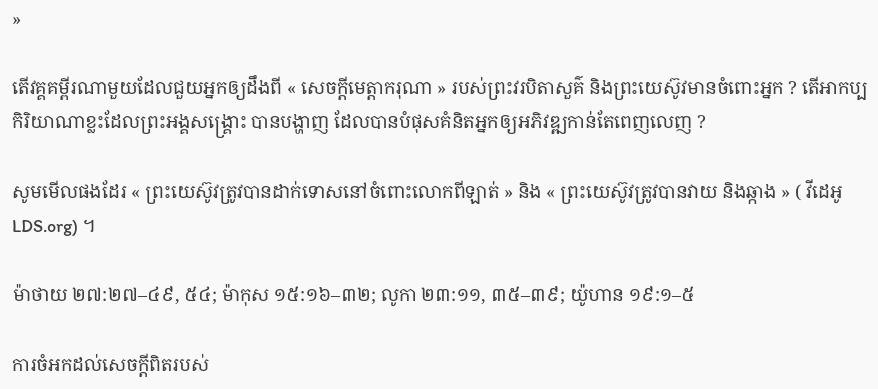»

តើវគ្គគម្ពីរណាមួយដែលជួយអ្នកឲ្យដឹងពី « សេចក្ដីមេត្តាករុណា » របស់ព្រះវរបិតាសួគ៌ និងព្រះយេស៊ូវមានចំពោះអ្នក ? តើអាកប្បកិរិយាណាខ្លះដែលព្រះអង្គសង្គ្រោះ បានបង្ហាញ ដែលបានបំផុសគំនិតអ្នកឲ្យអភិវឌ្ឍកាន់តែពេញលេញ ?

សូមមើលផងដែរ « ព្រះយេស៊ូវត្រូវបានដាក់ទោសនៅចំពោះលោកពីឡាត់ » និង « ព្រះយេស៊ូវត្រូវបានវាយ និងឆ្កាង » ( វីដេអូLDS.org) ។

ម៉ាថាយ ២៧:២៧–៤៩, ៥៤; ម៉ាកុស ១៥:១៦–៣២; លូកា ២៣:១១, ៣៥–៣៩; យ៉ូហាន ១៩:១–៥

ការចំអកដល់សេចក្ដីពិតរបស់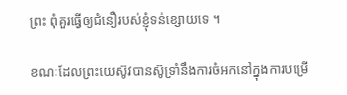ព្រះ ពុំគួរធ្វើឲ្យជំនឿរបស់ខ្ញុំទន់ខ្សោយទេ ។

ខណៈដែលព្រះយេស៊ូវបានស៊ូទ្រាំនឹងការចំអកនៅក្នុងការបម្រើ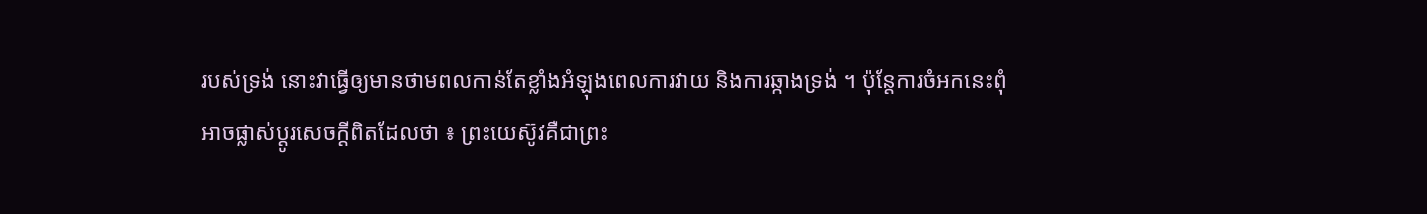របស់ទ្រង់ នោះវាធ្វើឲ្យមានថាមពលកាន់តែខ្លាំងអំឡុងពេលការវាយ និងការឆ្កាងទ្រង់ ។ ប៉ុន្តែការចំអកនេះពុំអាចផ្លាស់ប្ដូរសេចក្ដីពិតដែលថា ៖ ព្រះយេស៊ូវគឺជាព្រះ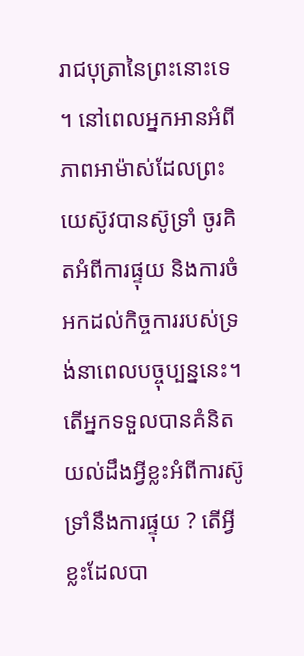រាជបុត្រានៃព្រះនោះទេ ។ នៅពេលអ្នកអានអំពីភាពអាម៉ាស់ដែលព្រះយេស៊ូវបានស៊ូទ្រាំ ចូរគិតអំពីការផ្ទុយ និងការចំអកដល់កិច្ចការរបស់ទ្រង់នាពេលបច្ចុប្បន្ននេះ។ តើអ្នកទទួលបានគំនិតយល់ដឹងអ្វីខ្លះអំពីការស៊ូទ្រាំនឹងការផ្ទុយ ? តើអ្វីខ្លះដែលបា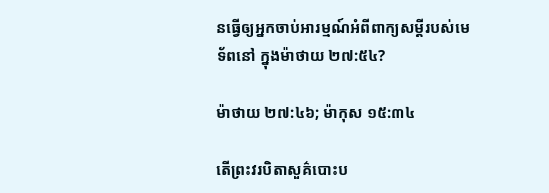នធ្វើឲ្យអ្នកចាប់អារម្មណ៍អំពីពាក្យសម្ដីរបស់មេទ័ពនៅ ក្នុងម៉ាថាយ ២៧:៥៤?

ម៉ាថាយ ២៧:៤៦; ម៉ាកុស ១៥:៣៤

តើព្រះវរបិតាសួគ៌បោះប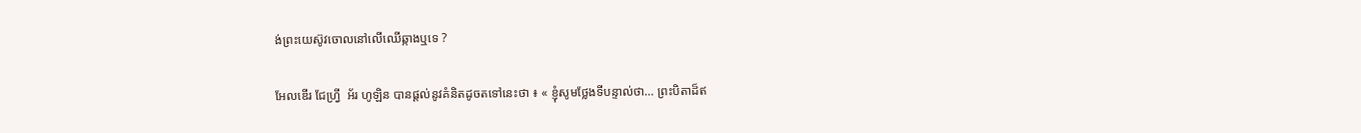ង់ព្រះយេស៊ូវចោលនៅលើឈើឆ្កាងឬទេ ?

អែលឌើរ ជែហ្វ្រី  អ័រ ហូឡិន បានផ្ដល់នូវគំនិតដូចតទៅនេះថា ៖ « ខ្ញុំសូមថ្លែងទីបន្ទាល់ថា… ព្រះបិតាដ៏ឥ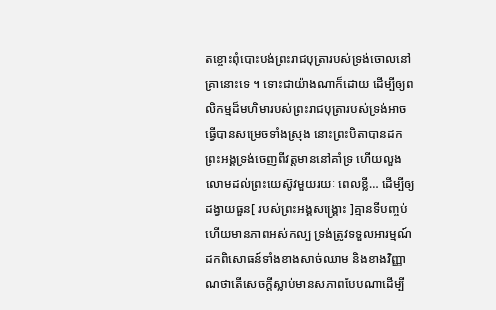តខ្ចោះពុំបោះបង់ព្រះរាជបុត្រារបស់ទ្រង់ចោលនៅ គ្រានោះទេ ។ ទោះជាយ៉ាងណាក៏ដោយ ដើម្បីឲ្យពលិកម្មដ៏មហិមារបស់ព្រះរាជបុត្រារបស់ទ្រង់អាចធ្វើបានសម្រេចទាំងស្រុង នោះព្រះបិតាបានដកព្រះអង្គទ្រង់ចេញពីវត្តមាននៅគាំទ្រ ហើយលួងលោមដល់ព្រះយេស៊ូវមួយរយៈ ពេលខ្លី… ដើម្បីឲ្យដង្វាយធួន[ របស់ព្រះអង្គសង្គ្រោះ ]គ្មានទីបញ្ចប់ ហើយមានភាពអស់កល្ប ទ្រង់ត្រូវទទួលអារម្មណ៍ដកពិសោធន៍ទាំងខាងសាច់ឈាម និងខាងវិញ្ញាណថាតើសេចក្ដីស្លាប់មានសភាពបែបណាដើម្បី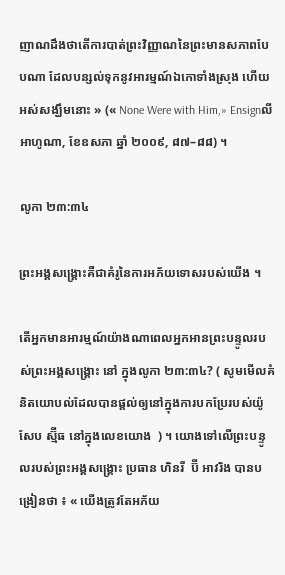ញាណដឹងថាតើការបាត់ព្រះវិញ្ញាណនៃព្រះមានសភាពបែបណា ដែលបន្សល់ទុកនូវអារម្មណ៍ឯកោទាំងស្រុង ហើយអស់សង្ឃឹមនោះ » (« None Were with Him,» Ensignលីអាហូណា, ខែឧសភា ឆ្នាំ ២០០៩, ៨៧–៨៨) ។

លូកា ២៣:៣៤

ព្រះអង្គសង្គ្រោះគឺជាគំរូនៃការអភ័យទោសរបស់យើង ។

តើអ្នកមានអារម្មណ៍យ៉ាងណាពេលអ្នកអានព្រះបន្ទូលរបស់ព្រះអង្គសង្គ្រោះ នៅ ក្នុងលូកា ២៣:៣៤? ( សូមមើលគំនិតយោបល់ដែលបានផ្ដល់ឲ្យនៅក្នុងការបកប្រែរបស់យ៉ូសែប ស្ម៊ីធ នៅក្នុងលេខយោង  ) ។ យោងទៅលើព្រះបន្ទូលរបស់ព្រះអង្គសង្គ្រោះ ប្រធាន ហិនរី  ប៊ី អាវរិង បានបង្រៀនថា ៖ « យើងត្រូវតែអភ័យ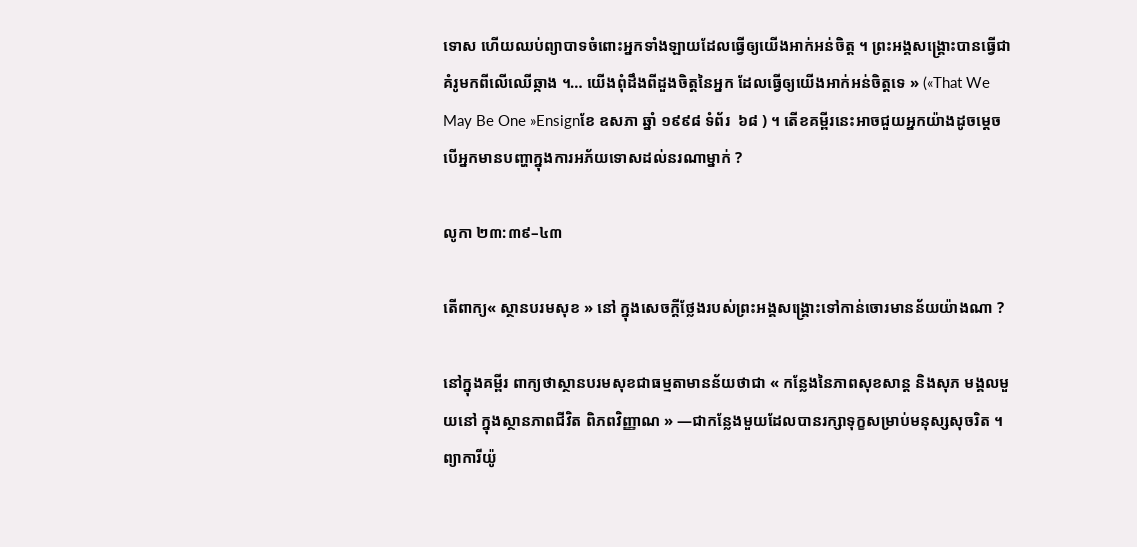ទោស ហើយឈប់ព្យាបាទចំពោះអ្នកទាំងឡាយដែលធ្វើឲ្យយើងអាក់អន់ចិត្ត ។ ព្រះអង្គសង្គ្រោះបានធ្វើជាគំរូមកពីលើឈើឆ្កាង ។… យើងពុំដឹងពីដួងចិត្តនៃអ្នក ដែលធ្វើឲ្យយើងអាក់អន់ចិត្តទេ » («That We May Be One »Ensignខែ ឧសភា ឆ្នាំ ១៩៩៨ ទំព័រ  ៦៨ ) ។ តើខគម្ពីរនេះអាចជួយអ្នកយ៉ាងដូចម្ដេច បើអ្នកមានបញ្ហាក្នុងការអភ័យទោសដល់នរណាម្នាក់ ?

លូកា ២៣:៣៩–៤៣

តើពាក្យ« ស្ថានបរមសុខ » នៅ ក្នុងសេចក្ដីថ្លែងរបស់ព្រះអង្គសង្គ្រោះទៅកាន់ចោរមានន័យយ៉ាងណា ?

នៅក្នុងគម្ពីរ ពាក្យថាស្ថានបរមសុខជាធម្មតាមានន័យថាជា « កន្លែងនៃភាពសុខសាន្ដ និងសុភ មង្គលមួយនៅ ក្នុងស្ថានភាពជីវិត ពិភពវិញ្ញាណ » —ជាកន្លែងមួយដែលបានរក្សាទុក្ខសម្រាប់មនុស្សសុចរិត ។ ព្យាការីយ៉ូ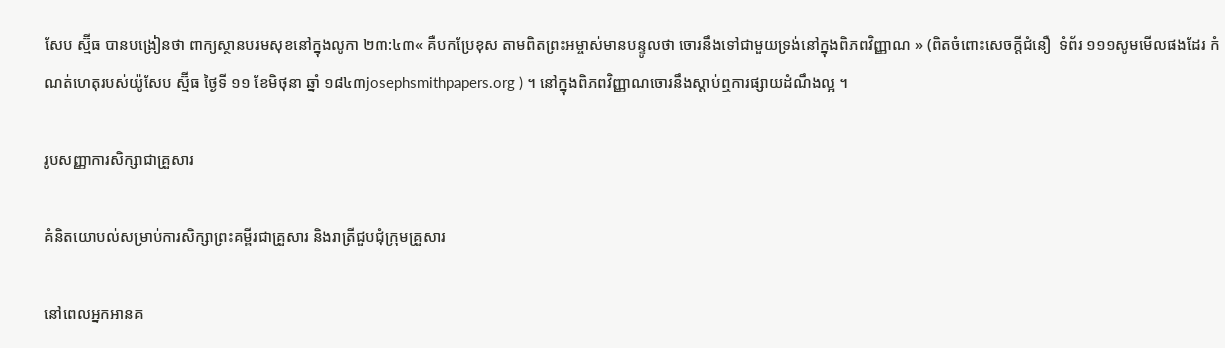សែប ស្ម៊ីធ បានបង្រៀនថា ពាក្យស្ថានបរមសុខនៅក្នុងលូកា ២៣:៤៣« គឺបកប្រែខុស តាមពិតព្រះអម្ចាស់មានបន្ទូលថា ចោរនឹងទៅជាមួយទ្រង់នៅក្នុងពិភពវិញ្ញាណ » (ពិតចំពោះសេចក្ដីជំនឿ  ទំព័រ ១១១សូមមើលផងដែរ កំណត់ហេតុរបស់យ៉ូសែប ស្ម៊ីធ ថ្ងៃទី ១១ ខែមិថុនា ឆ្នាំ ១៨៤៣josephsmithpapers.org ) ។ នៅក្នុងពិភពវិញ្ញាណចោរនឹងស្ដាប់ឮការផ្សាយដំណឹងល្អ ។

រូបសញ្ញាការសិក្សាជាគ្រួសារ

គំនិតយោបល់សម្រាប់ការសិក្សាព្រះគម្ពីរជាគ្រួសារ និងរាត្រីជួបជុំក្រុមគ្រួសារ

នៅពេលអ្នកអានគ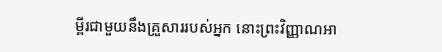ម្ពីរជាមួយនឹងគ្រួសាររបស់អ្នក នោះព្រះវិញ្ញាណអា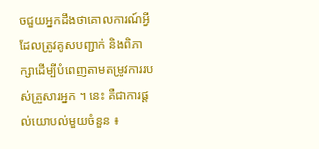ចជួយអ្នកដឹងថាគោលការណ៍អ្វីដែលត្រូវគូសបញ្ជាក់ និងពិភាក្សាដើម្បីបំពេញតាមតម្រូវការរបស់គ្រួសារអ្នក ។ នេះ គឺជាការផ្ដល់យោបល់មួយចំនួន ៖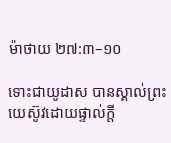ម៉ាថាយ ២៧:៣–១០

ទោះជាយូដាស បានស្គាល់ព្រះយេស៊ូវដោយផ្ទាល់ក្ដី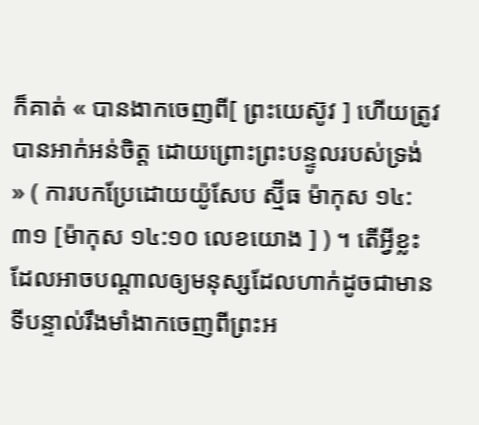ក៏គាត់ « បានងាកចេញពី[ ព្រះយេស៊ូវ ] ហើយត្រូវបានអាក់អន់ចិត្ត ដោយព្រោះព្រះបន្ទូលរបស់ទ្រង់ » ( ការបកប្រែដោយយ៉ូសែប ស្ម៊ីធ ម៉ាកុស ១៤:៣១ [ម៉ាកុស ១៤:១០ លេខយោង ] ) ។ តើអ្វីខ្លះដែលអាចបណ្ដាលឲ្យមនុស្សដែលហាក់ដូចជាមានទីបន្ទាល់រឹងមាំងាកចេញពីព្រះអ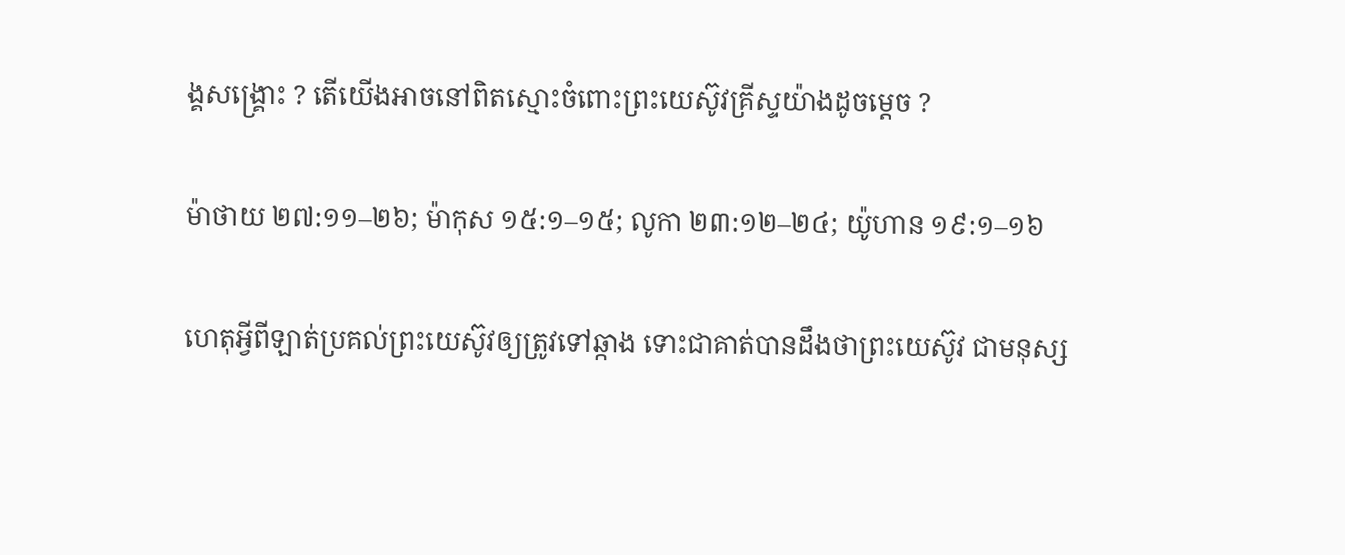ង្គសង្គ្រោះ ? តើយើងអាចនៅពិតស្មោះចំពោះព្រះយេស៊ូវគ្រីស្ទយ៉ាងដូចម្ដេច ?

ម៉ាថាយ ២៧:១១–២៦; ម៉ាកុស ១៥:១–១៥; លូកា ២៣:១២–២៤; យ៉ូហាន ១៩:១–១៦

ហេតុអ្វីពីឡាត់ប្រគល់ព្រះយេស៊ូវឲ្យត្រូវទៅឆ្កាង ទោះជាគាត់បានដឹងថាព្រះយេស៊ូវ ជាមនុស្ស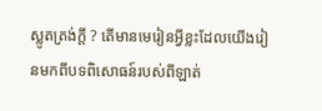ស្លូតត្រង់ក្តី ? តើមានមេរៀនអ្វីខ្លះដែលយើងរៀនមកពីបទពិសោធន៍របស់ពីឡាត់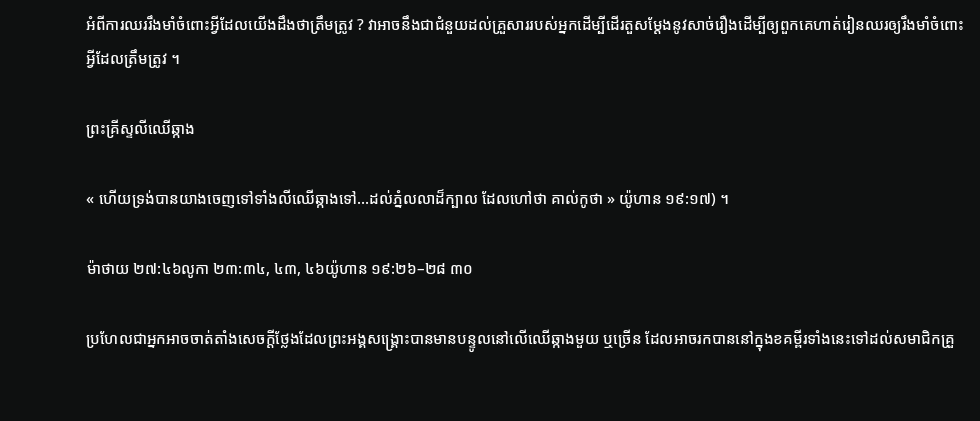អំពីការឈររឹងមាំចំពោះអ្វីដែលយើងដឹងថាត្រឹមត្រូវ ? វាអាចនឹងជាជំនួយដល់គ្រួសាររបស់អ្នកដើម្បីដើរតួសម្តែងនូវសាច់រឿងដើម្បីឲ្យពួកគេហាត់រៀនឈរឲ្យរឹងមាំចំពោះអ្វីដែលត្រឹមត្រូវ ។

ព្រះគ្រីស្ទលីឈើឆ្កាង

« ហើយទ្រង់បានយាងចេញទៅទាំងលីឈើឆ្កាងទៅ…ដល់ភ្នំលលាដ៏ក្បាល ដែលហៅថា គាល់កូថា » យ៉ូហាន ១៩:១៧) ។

ម៉ាថាយ ២៧:៤៦លូកា ២៣:៣៤, ៤៣, ៤៦យ៉ូហាន ១៩:២៦–២៨ ៣០

ប្រហែលជាអ្នកអាចចាត់តាំងសេចក្ដីថ្លែងដែលព្រះអង្គសង្គ្រោះបានមានបន្ទូលនៅលើឈើឆ្កាងមួយ ឬច្រើន ដែលអាចរកបាននៅក្នុងខគម្ពីរទាំងនេះទៅដល់សមាជិកគ្រួ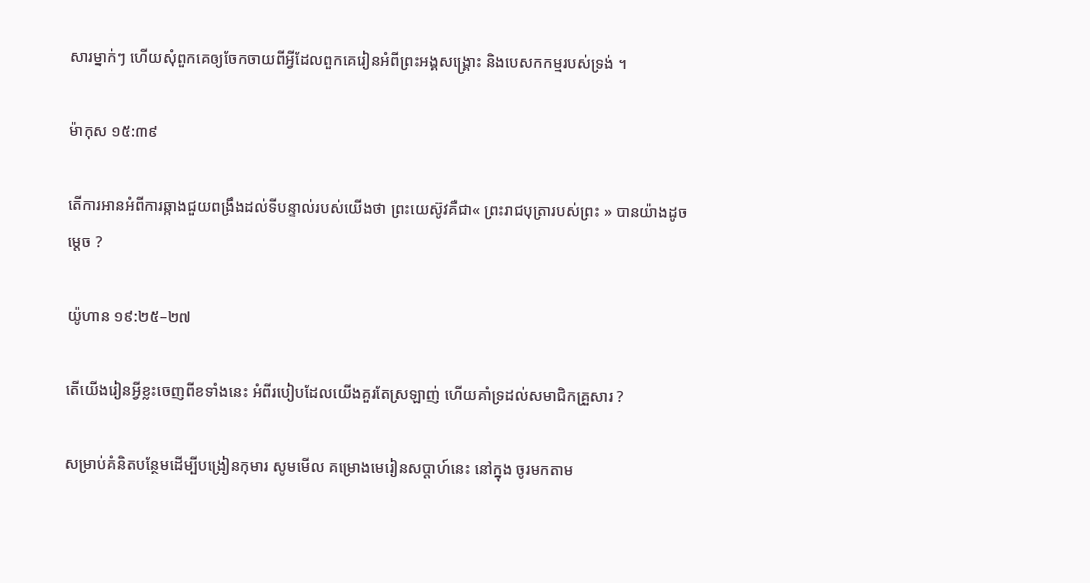សារម្នាក់ៗ ហើយសុំពួកគេឲ្យចែកចាយពីអ្វីដែលពួកគេរៀនអំពីព្រះអង្គសង្គ្រោះ និងបេសកកម្មរបស់ទ្រង់ ។

ម៉ាកុស ១៥:៣៩

តើការអានអំពីការឆ្កាងជួយពង្រឹងដល់ទីបន្ទាល់របស់យើងថា ព្រះយេស៊ូវគឺជា« ព្រះរាជបុត្រារបស់ព្រះ » បានយ៉ាងដូចម្ដេច ?

យ៉ូហាន ១៩:២៥–២៧

តើយើងរៀនអ្វីខ្លះចេញពីខទាំងនេះ អំពីរបៀបដែលយើងគួរតែស្រឡាញ់ ហើយគាំទ្រដល់សមាជិកគ្រួសារ ?

សម្រាប់គំនិតបន្ថែមដើម្បីបង្រៀនកុមារ សូមមើល គម្រោងមេរៀនសប្ដាហ៍នេះ នៅក្នុង ចូរមកតាម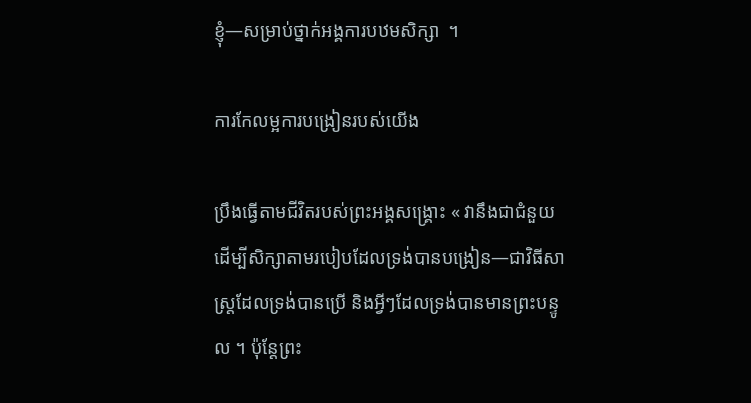ខ្ញុំ—សម្រាប់ថ្នាក់អង្គការបឋមសិក្សា  ។

ការកែលម្អការបង្រៀនរបស់យើង

ប្រឹងធ្វើតាមជីវិតរបស់ព្រះអង្គសង្គ្រោះ « វានឹងជាជំនួយដើម្បីសិក្សាតាមរបៀបដែលទ្រង់បានបង្រៀន—ជាវិធីសាស្ត្រដែលទ្រង់បានប្រើ និងអ្វីៗដែលទ្រង់បានមានព្រះបន្ទូល ។ ប៉ុន្តែព្រះ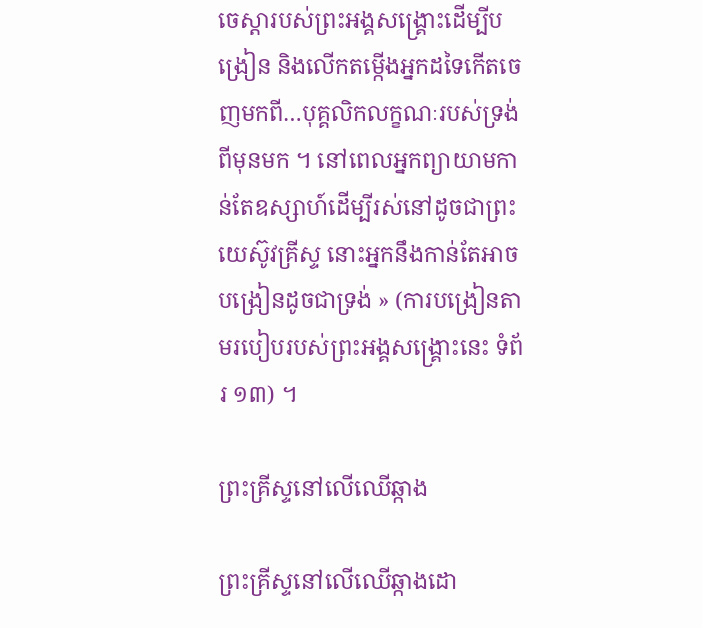ចេស្ដារបស់ព្រះអង្គសង្គ្រោះដើម្បីបង្រៀន និងលើកតម្កើងអ្នកដទៃកើតចេញមកពី…បុគ្គលិកលក្ខណៈរបស់ទ្រង់ពីមុនមក ។ នៅពេលអ្នកព្យាយាមកាន់តែឧស្សាហ៍ដើម្បីរស់នៅដូចជាព្រះយេស៊ូវគ្រីស្ទ នោះអ្នកនឹងកាន់តែអាចបង្រៀនដូចជាទ្រង់ » (ការបង្រៀនតាមរបៀបរបស់ព្រះអង្គសង្គ្រោះនេះ ទំព័រ ១៣) ។

ព្រះគ្រីស្ទនៅលើឈើឆ្កាង

ព្រះគ្រីស្ទនៅលើឈើឆ្កាងដោ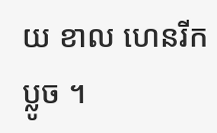យ ខាល ហេនរីក ប្លូច ។